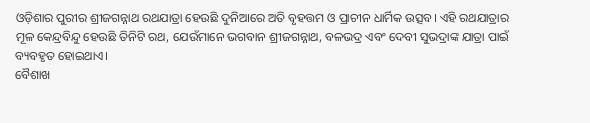ଓଡ଼ିଶାର ପୁରୀର ଶ୍ରୀଜଗନ୍ନାଥ ରଥଯାତ୍ରା ହେଉଛି ଦୁନିଆରେ ଅତି ବୃହତ୍ତମ ଓ ପ୍ରାଚୀନ ଧାର୍ମିକ ଉତ୍ସବ। ଏହି ରଥଯାତ୍ରାର ମୂଳ କେନ୍ଦ୍ରବିନ୍ଦୁ ହେଉଛି ତିନିଟି ରଥ, ଯେଉଁମାନେ ଭଗବାନ ଶ୍ରୀଜଗନ୍ନାଥ, ବଳଭଦ୍ର ଏବଂ ଦେବୀ ସୁଭଦ୍ରାଙ୍କ ଯାତ୍ରା ପାଇଁ ବ୍ୟବହୃତ ହୋଇଥାଏ।
ବୈଶାଖ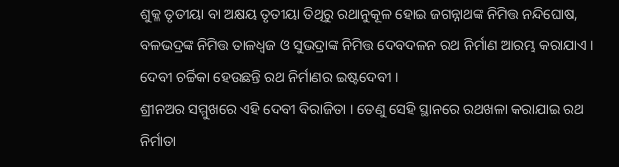ଶୁକ୍ଳ ତୃତୀୟା ବା ଅକ୍ଷୟ ତୃତୀୟା ତିଥିରୁ ରଥାନୁକୂଳ ହୋଇ ଜଗନ୍ନାଥଙ୍କ ନିମିତ୍ତ ନନ୍ଦିଘୋଷ, ବଳଭଦ୍ରଙ୍କ ନିମିତ୍ତ ତାଳଧ୍ୱଜ ଓ ସୁଭଦ୍ରାଙ୍କ ନିମିତ୍ତ ଦେବଦଳନ ରଥ ନିର୍ମାଣ ଆରମ୍ଭ କରାଯାଏ । ଦେବୀ ଚର୍ଚ୍ଚିକା ହେଉଛନ୍ତି ରଥ ନିର୍ମାଣର ଇଷ୍ଟଦେବୀ ।
ଶ୍ରୀନଅର ସମ୍ମୁଖରେ ଏହି ଦେବୀ ବିରାଜିତା । ତେଣୁ ସେହି ସ୍ଥାନରେ ରଥଖଳା କରାଯାଇ ରଥ ନିର୍ମାତା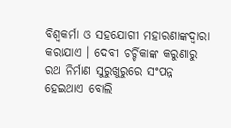ବିଶ୍ୱକର୍ମା ଓ ସହଯୋଗୀ ମହାରଣାଙ୍କଦ୍ୱାରା କରାଯାଏ । ଦେବୀ ଚର୍ଚ୍ଚିକାଙ୍କ କରୁଣାରୁ ରଥ ନିର୍ମାଣ ସୁରୁଖୁରୁରେ ସଂପନ୍ନ ହେଇଥାଏ ବୋଲି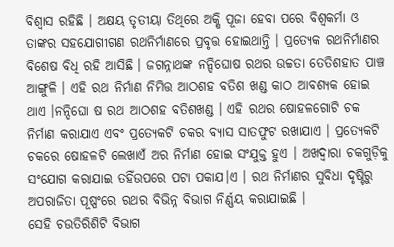ବିଶ୍ୱାସ ରହିଛି । ଅକ୍ଷୟ ତୃତୀୟା ତିଥିରେ ଅକ୍ଷି ପୂଜା ହେବା ପରେ ବିଶ୍ୱକର୍ମା ଓ ତାଙ୍କର ସହଯୋଗୀଗଣ ରଥନିର୍ମାଣରେ ପ୍ରବୃତ୍ତ ହୋଇଥାନ୍ତି । ପ୍ରତ୍ୟେକ ରଥନିର୍ମାଣର ବିଶେଷ ବିଧି ରହି ଆସିଛି । ଜଗନ୍ନାଥଙ୍କ ନନ୍ଦିଘୋଷ ରଥର ଉଚ୍ଚତା ତେତିଶହାତ ପାଞ୍ଚ ଆଙ୍ଗୁଳି । ଏହି ରଥ ନିର୍ମାଣ ନିମିତ୍ତ ଆଠଶହ ବତିଶ ଖଣ୍ଡ କାଠ ଆବଶ୍ୟକ ହୋଇ ଥାଏ ।ନନ୍ଦିଘୋ ଷ ରଥ ଆଠଶହ ବତିଶଖଣ୍ଡ । ଏହି ରଥର ଷୋହଳଗୋଟି ଚକ ନିର୍ମାଣ କରାଯାଏ ଏବଂ ପ୍ରତ୍ୟେକଟି ଚକର ବ୍ୟାସ ସାତଫୁଟ ରଖାଯାଏ । ପ୍ରତ୍ୟେକଟି ଚକରେ ଷୋହଳଟି ଲେଖାଏଁ ଅର ନିର୍ମାଣ ହୋଇ ସଂଯୁକ୍ତ ହୁଏ । ଅଖଦ୍ୱାରା ଚକଗୁଡ଼ିକୁ ସଂଯୋଗ କରାଯାଇ ତହିଁଉପରେ ପଟା ପକାଯ।ଏ । ରଥ ନିର୍ମାଣର ସୁବିଧା ଦୃଷ୍ଟିରୁ ଅପରାଜିତା ପୂଷ୍ପଂରେ ରଥର ବିଭିନ୍ନ ବିଭାଗ ନିର୍ଣ୍ଣୟ କରାଯାଇଛି ।
ସେହି ଚଉତିରିଶିଟି ବିଭାଗ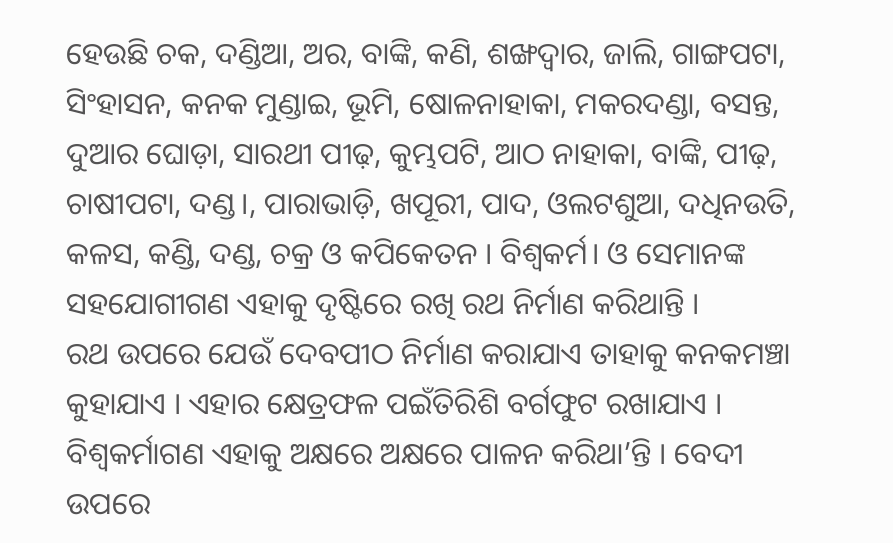ହେଉଛି ଚକ, ଦଣ୍ଡିଆ, ଅର, ବାଙ୍କି, କଣି, ଶଙ୍ଖଦ୍ୱାର, ଜାଲି, ଗାଙ୍ଗପଟା, ସିଂହାସନ, କନକ ମୁଣ୍ଡାଇ, ଭୂମି, ଷୋଳନାହାକା, ମକରଦଣ୍ଡା, ବସନ୍ତ, ଦୁଆର ଘୋଡ଼ା, ସାରଥୀ ପୀଢ଼, କୁମ୍ଭପଟି, ଆଠ ନାହାକା, ବାଙ୍କି, ପୀଢ଼, ଚାଷୀପଟା, ଦଣ୍ଡ।, ପାରାଭାଡ଼ି, ଖପୂରୀ, ପାଦ, ଓଲଟଶୁଆ, ଦଧିନଉତି, କଳସ, କଣ୍ଡି, ଦଣ୍ଡ, ଚକ୍ର ଓ କପିକେତନ । ବିଶ୍ୱକର୍ମ। ଓ ସେମାନଙ୍କ ସହଯୋଗୀଗଣ ଏହାକୁ ଦୃଷ୍ଟିରେ ରଖି ରଥ ନିର୍ମାଣ କରିଥାନ୍ତି ।
ରଥ ଉପରେ ଯେଉଁ ଦେବପୀଠ ନିର୍ମାଣ କରାଯାଏ ତାହାକୁ କନକମଞ୍ଚା କୁହାଯାଏ । ଏହାର କ୍ଷେତ୍ରଫଳ ପଇଁତିରିଶି ବର୍ଗଫୁଟ ରଖାଯାଏ । ବିଶ୍ୱକର୍ମାଗଣ ଏହାକୁ ଅକ୍ଷରେ ଅକ୍ଷରେ ପାଳନ କରିଥା’ନ୍ତି । ବେଦୀ ଉପରେ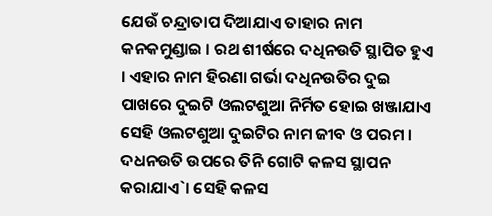ଯେଉଁ ଚନ୍ଦ୍ରାତାପ ଦିଆଯାଏ ତାହାର ନାମ କନକମୁଣ୍ଡାଇ । ରଥ ଶୀର୍ଷରେ ଦଧିନଉତି ସ୍ଥାପିତ ହୁଏ । ଏହାର ନାମ ହିରଣା ଗର୍ଭା ଦଧିନଉତିର ଦୁଇ ପାଖରେ ଦୁଇଟି ଓଲଟଶୁଆ ନିର୍ମିତ ହୋଇ ଖଞ୍ଜାଯାଏ ସେହି ଓଲଟଶୁଆ ଦୁଇଟିର ନାମ ଜୀବ ଓ ପରମ । ଦଧନଉତି ଉପରେ ତିନି ଗୋଟି କଳସ ସ୍ଥାପନ କରାଯାଏ`। ସେହି କଳସ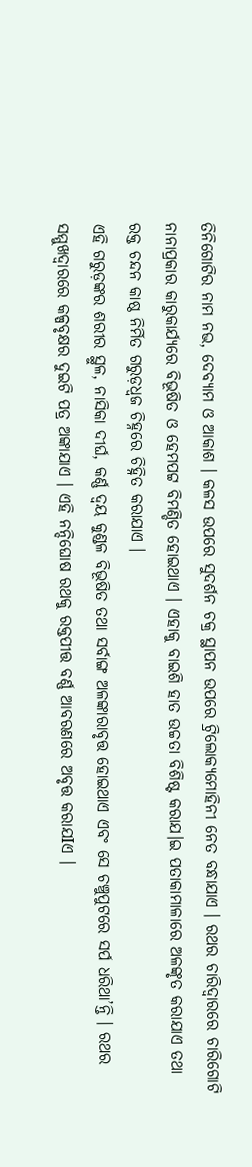ତିନିଗୋଟିର ନାମ ନଭ, ଦେବ୍ୟାମ ଓ ଆକାଶ । କଳସ ଉପରେ ସୁଦର୍ଶନ ଚକ୍ର ସ୍ଥାପନ ଉପରେ ଟ୍ରିଲୋକ୍ୟମୋହିନୀ ନେତ ବନ୍ଧାଯାଏ । ରଥର ଚାରିଦ୍ୱାରରେ ଚାରିଗୋଟି ନାନାପ୍ରକାର କାରୁକାର୍ଯ୍ୟରେ ବିଭୂଷିତ ଓ ହେମପଟ୍ଟ ବିମଣ୍ଡିତ ହୋଇଥାଏ । ଏହାକୁ ବାଇଶି ହାତ ଉଚ୍ଚତା ବିଶିଷ୍ଟ କରାଯ।ଇ ପତାକାମାଳାରେ ଅଳଙ୍କୃତ କରାଯାଏ ତଥା ରକ୍ତ ଚନ୍ଦନ କାଷ୍ଠ ନିର୍ମିତ ଗରୁଡ଼ଧ୍ୱଜ ଚିହ୍ନରେ ଚିହ୍ନିତ କରାଯାଏ ।
ଏହି ଗରୁଡ଼ଙ୍କର ଶରୀର ସ୍ଥୁଳ, ନାସିକା ଦୀର୍ଘ, କର୍ଣ୍ଣ ଦ୍ୱୟ କୁଣ୍ଡଳ ବିଭୂଷିତ ତଥା ସର୍ବାଙ୍ଗ ଅଳଙ୍କାରାବୃତ୍ତ ହୋଇଥାଏ ଏବଂ ସେ ଚଞ୍ଚୁପୁଟରେ ସର୍ପ ଧରିଥା’ନ୍ତି । ରଥର ସମ୍ମୁଖଦ୍ୱାରରେ କଳ୍ପବୃକ୍ଷର ଦୁଇଟି ପତ୍ର ଅଙ୍କାଯାଏ । ଏହି ନନ୍ଦିଘୋଷ ରଥକୁ ରକ୍ତପୀତ୍ତ ବର୍ଣ୍ଣ ଆବରଣରେ ଅବୃତ୍ତ କରାଯIଏ ।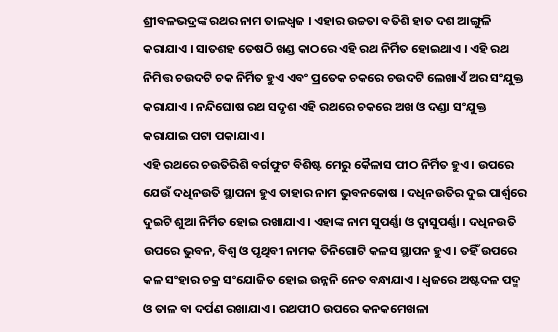ଶ୍ରୀବଳଭଦ୍ରଙ୍କ ରଥର ନାମ ତାଳଧ୍ୱଜ । ଏହାର ଉଚ୍ଚତା ବତିଶି ହାତ ଦଶ ଆଙ୍ଗୁଳି କରାଯାଏ । ସାତଶହ ତେଷଠି ଖଣ୍ଡ କାଠରେ ଏହି ରଥ ନିର୍ମିତ ହୋଇଥାଏ । ଏହି ରଥ ନିମିତ୍ତ ଚଉଦଟି ଚକ ନିର୍ମିତ ହୁଏ ଏବଂ ପ୍ରତେକ ଚକରେ ଚଉଦଟି ଲେଖାଏଁ ଅର ସଂଯୁକ୍ତ କରାଯାଏ । ନନ୍ଦିଘୋଷ ରଥ ସଦୃଶ ଏହି ରଥରେ ଚକରେ ଅଖ ଓ ଦଣ୍ଡା ସଂଯୁକ୍ତ କରାଯାଇ ପଟା ପକାଯାଏ ।
ଏହି ରଥରେ ଚଉତିରିଶି ବର୍ଗଫୁଟ ବିଶିଷ୍ଟ ମେରୁ କୈଳାସ ପୀଠ ନିର୍ମିତ ହୁଏ । ଉପରେ ଯେଉଁ ଦଧିନଉତି ସ୍ଥାପନା ହୁଏ ତାହାର ନାମ ଭୁବନକୋଷ । ଦଧିନଉତିର ଦୁଇ ପାର୍ଶ୍ୱରେ ଦୁଇଟି ଶୁଆ ନିର୍ମିତ ହୋଇ ରଖାଯାଏ । ଏହାଙ୍କ ନାମ ସୁପର୍ଣ୍ଣା ଓ ଦ୍ୱାସୁପର୍ଣ୍ଣା । ଦଧିନଉତି ଉପରେ ଭୁବନ, ବିଶ୍ୱ ଓ ପୃଥିବୀ ନାମକ ତିନିଗୋଟି କଳସ ସ୍ଥାପନ ହୁଏ । ତହିଁ ଉପରେ କଳ ସଂହାର ଚକ୍ର ସଂଯୋଜିତ ହୋଇ ଉନ୍ନନି ନେତ ବନ୍ଧାଯାଏ । ଧ୍ୱଜରେ ଅଷ୍ଟଦଳ ପଦ୍ମ ଓ ତାଳ ବା ଦର୍ପଣ ରଖାଯାଏ । ରଥପୀO ଉପରେ କନକମେଖଳା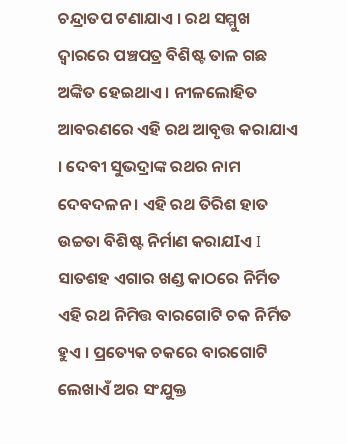ଚନ୍ଦ୍ରାତପ ଟଣାଯାଏ । ରଥ ସମ୍ମୁଖ ଦ୍ୱାରରେ ପଞ୍ଚପତ୍ର ବିଶିଷ୍ଟ ତାଳ ଗଛ ଅଙ୍କିତ ହେଇଥାଏ । ନୀଳଲୋହିତ ଆବରଣରେ ଏହି ରଥ ଆବୃତ୍ତ କରାଯାଏ । ଦେବୀ ସୁଭଦ୍ରାଙ୍କ ରଥର ନାମ ଦେବଦଳନ । ଏହି ରଥ ତିରିଶ ହାତ ଉଚ୍ଚତା ବିଶିଷ୍ଟ ନିର୍ମାଣ କରାଯIଏ I ସାତଶହ ଏଗାର ଖଣ୍ଡ କାଠରେ ନିର୍ମିତ ଏହି ରଥ ନିମିତ୍ତ ବାରଗୋଟି ଚକ ନିର୍ମିତ ହୁଏ । ପ୍ରତ୍ୟେକ ଚକରେ ବାରଗୋଟି ଲେଖାଏଁ ଅର ସଂଯୁକ୍ତ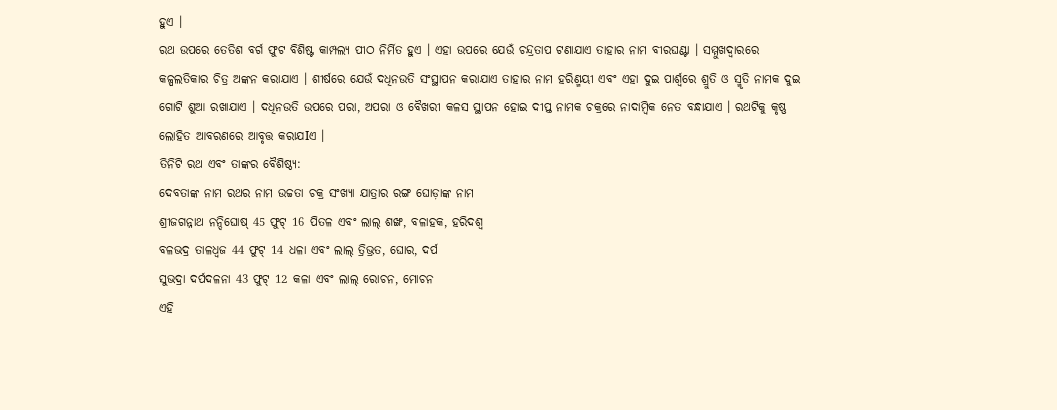ହୁଏ ।
ରଥ ଉପରେ ତେତିଶ ବର୍ଗ ଫୁଟ ବିଶିଷ୍ଟ କାମ୍ପଲ୍ୟ ପୀଠ ନିର୍ମିତ ହୁଏ । ଏହା ଉପରେ ଯେଉଁ ଚନ୍ଦ୍ରତାପ ଟଣାଯାଏ ତାହାର ନାମ ବୀରଘଣ୍ଟା । ସମ୍ମୁଖଦ୍ୱାରରେ କଳ୍ପଲତିକାର ଚିତ୍ର ଅଙ୍କନ କରାଯାଏ । ଶୀର୍ଷରେ ଯେଉଁ ଦଧିନଉତି ସଂସ୍ଥାପନ କରାଯାଏ ତାହାର ନାମ ହରିଣ୍ମୟୀ ଏବଂ ଏହା ଦୁଇ ପାର୍ଶ୍ୱରେ ଶ୍ରୁତି ଓ ସ୍ମୃତି ନାମକ ଦୁଇ ଗୋଟି ଶୁଆ ରଖାଯାଏ । ଦଧିନଉତି ଉପରେ ପରା, ଅପରା ଓ ବୈଖରୀ କଳସ ସ୍ଥାପନ ହୋଇ ଦୀପ୍ତ ନାମକ ଚକ୍ରରେ ନାଦାମ୍ବିକ ନେତ ବନ୍ଧାଯାଏ । ରଥଟିକୁ କୃଷ୍ଣ ଲୋହିତ ଆବରଣରେ ଆବୃତ୍ତ କରାଯIଏ ।
ତିନିଟି ରଥ ଏବଂ ତାଙ୍କର ବୈଶିଷ୍ଠ୍ୟ:
ଦେବତାଙ୍କ ନାମ ରଥର ନାମ ଉଚ୍ଚତା ଚକ୍ର ସଂଖ୍ୟା ଯାତ୍ରାର ରଙ୍ଗ ଘୋଡ଼ାଙ୍କ ନାମ
ଶ୍ରୀଜଗନ୍ନାଥ ନନ୍ଦିଘୋଷ୍ 45 ଫୁଟ୍ 16 ପିତଳ ଏବଂ ଲାଲ୍ ଶଙ୍ଖ, ବଳାହକ, ହରିଦଶ୍ଵ
ବଳଭଦ୍ର ତାଳଧ୍ୱଜ 44 ଫୁଟ୍ 14 ଧଳା ଏବଂ ଲାଲ୍ ତ୍ରିଭ୍ରତ, ଘୋର, ଦର୍ପ
ସୁଭଦ୍ରା ଦର୍ପଦଳନା 43 ଫୁଟ୍ 12 କଳା ଏବଂ ଲାଲ୍ ରୋଚନ, ମୋଚନ
ଏହି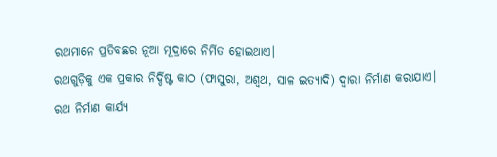ରଥମାନେ ପ୍ରତିବଛର ନୂଆ ମୂଦ୍ରାରେ ନିର୍ମିତ ହୋଇଥାଏ।
ରଥଗୁଡ଼ିକୁ ଏକ ପ୍ରକାର ନିର୍ଦ୍ଦିଷ୍ଟ କାଠ (ଫାସୁରା, ଅଶ୍ୱଥ, ସାଳ ଇତ୍ୟାଦି) ଦ୍ଵାରା ନିର୍ମାଣ କରାଯାଏ।
ରଥ ନିର୍ମାଣ କାର୍ଯ୍ୟ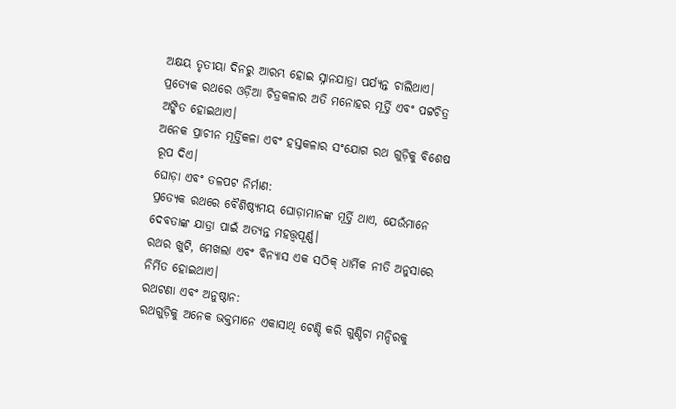ଅକ୍ଷୟ ତୃତୀୟା ଦିନରୁ ଆରମ୍ଭ ହୋଇ ସ୍ନାନଯାତ୍ରା ପର୍ଯ୍ୟନ୍ତ ଚାଲିଥାଏ।
ପ୍ରତ୍ୟେକ ରଥରେ ଓଡ଼ିଆ ଚିତ୍ରକଳାର ଅତି ମନୋହର ମୂର୍ତ୍ତି ଏବଂ ପଟ୍ଟଚିତ୍ର ଅଙ୍କିତ ହୋଇଥାଏ।
ଅନେକ ପ୍ରାଚୀନ ମୂର୍ତ୍ତିକଳା ଏବଂ ହସ୍ତକଳାର ସଂଯୋଗ ରଥ ଗୁଡ଼ିକୁ ବିଶେଷ ରୂପ ଦିଏ।
ଘୋଡ଼ା ଏବଂ ତଳପଟ ନିର୍ମାଣ:
ପ୍ରତ୍ୟେକ ରଥରେ ବୈଶିଷ୍ଠ୍ୟମୟ ଘୋଡ଼ାମାନଙ୍କ ମୂର୍ତ୍ତି ଥାଏ, ଯେଉଁମାନେ ଦେବତାଙ୍କ ଯାତ୍ରା ପାଇଁ ଅତ୍ୟନ୍ତ ମହତ୍ତ୍ୱପୂର୍ଣ୍ଣ।
ରଥର ଖୁଟି, ମେଖଲା ଏବଂ ବିନ୍ୟାସ ଏକ ସଠିକ୍ ଧାର୍ମିକ ନୀତି ଅନୁସାରେ ନିର୍ମିତ ହୋଇଥାଏ।
ରଥଟଣା ଏବଂ ଅନୁଷ୍ଠାନ:
ରଥଗୁଡ଼ିକୁ ଅନେକ ଭକ୍ତମାନେ ଏକାସାଥି ଟେଣ୍ଡି କରି ଗୁଣ୍ଡିଚା ମନ୍ଦିରକୁ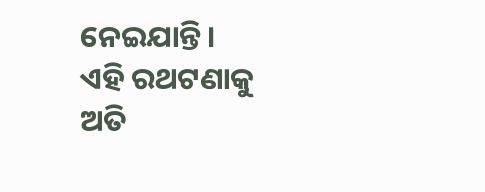ନେଇଯାନ୍ତି।
ଏହି ରଥଟଣାକୁ ଅତି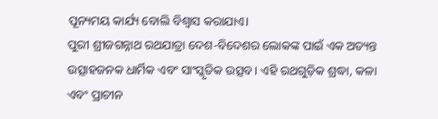ପୂନ୍ୟମୟ କାର୍ଯ୍ୟ ବୋଲି ବିଶ୍ୱାସ କରାଯାଏ।
ପୁରୀ ଶ୍ରୀଜଗନ୍ନାଥ ରଥଯାତ୍ରା ଦେଶ-ବିଦେଶର ଲୋକଙ୍କ ପାଇଁ ଏକ ଅତ୍ୟନ୍ତ ଉତ୍ସାହଜନକ ଧାର୍ମିକ ଏବଂ ସାଂସ୍କୃତିକ ଉତ୍ସବ। ଏହି ରଥଗୁଡ଼ିକ ଶ୍ରଦ୍ଧା, କଳା ଏବଂ ପ୍ରାଚୀନ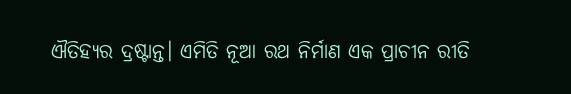ଐତିହ୍ୟର ଦ୍ରଷ୍ଟାନ୍ତ। ଏମିତି ନୂଆ ରଥ ନିର୍ମାଣ ଏକ ପ୍ରାଚୀନ ରୀତି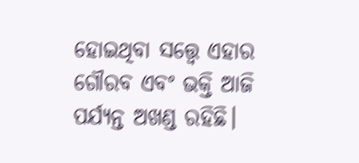ହୋଇଥିବା ସତ୍ତ୍ୱେ ଏହାର ଗୌରବ ଏବଂ ଭକ୍ତି ଆଜି ପର୍ଯ୍ୟନ୍ତ ଅଖଣ୍ଡ ରହିଛି।